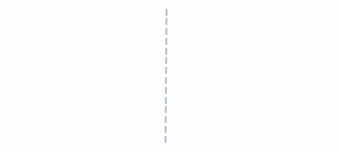|
|
|
|
|
|
|
|
|
|
|
|
|
|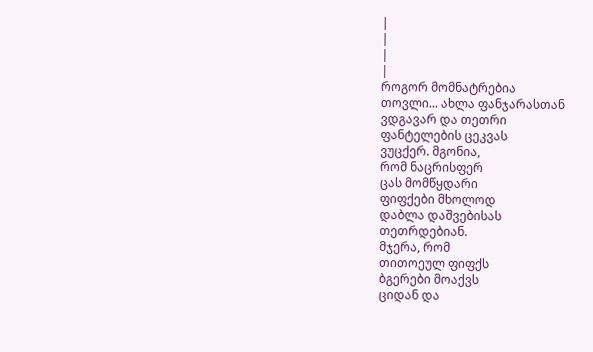|
|
|
|
როგორ მომნატრებია
თოვლი... ახლა ფანჯარასთან
ვდგავარ და თეთრი
ფანტელების ცეკვას
ვუცქერ. მგონია,
რომ ნაცრისფერ
ცას მომწყდარი
ფიფქები მხოლოდ
დაბლა დაშვებისას
თეთრდებიან.
მჯერა, რომ
თითოეულ ფიფქს
ბგერები მოაქვს
ციდან და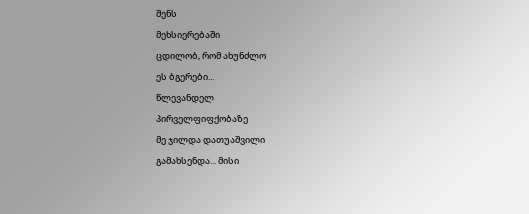შენს
მეხსიერებაში
ცდილობ, რომ ახუნძლო
ეს ბგერები...
წლევანდელ
პირველფიფქობაზე
მე ჯილდა დათუაშვილი
გამახსენდა... მისი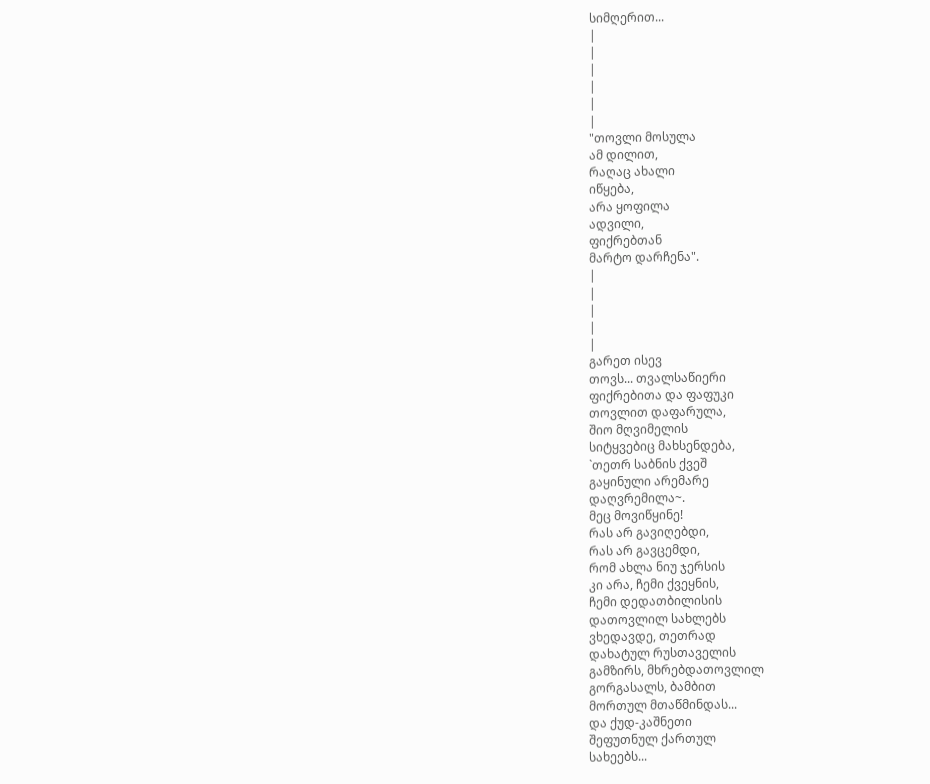სიმღერით...
|
|
|
|
|
|
"თოვლი მოსულა
ამ დილით,
რაღაც ახალი
იწყება,
არა ყოფილა
ადვილი,
ფიქრებთან
მარტო დარჩენა".
|
|
|
|
|
გარეთ ისევ
თოვს... თვალსაწიერი
ფიქრებითა და ფაფუკი
თოვლით დაფარულა,
შიო მღვიმელის
სიტყვებიც მახსენდება,
`თეთრ საბნის ქვეშ
გაყინული არემარე
დაღვრემილა~.
მეც მოვიწყინე!
რას არ გავიღებდი,
რას არ გავცემდი,
რომ ახლა ნიუ ჯერსის
კი არა, ჩემი ქვეყნის,
ჩემი დედათბილისის
დათოვლილ სახლებს
ვხედავდე, თეთრად
დახატულ რუსთაველის
გამზირს, მხრებდათოვლილ
გორგასალს, ბამბით
მორთულ მთაწმინდას...
და ქუდ-კაშნეთი
შეფუთნულ ქართულ
სახეებს...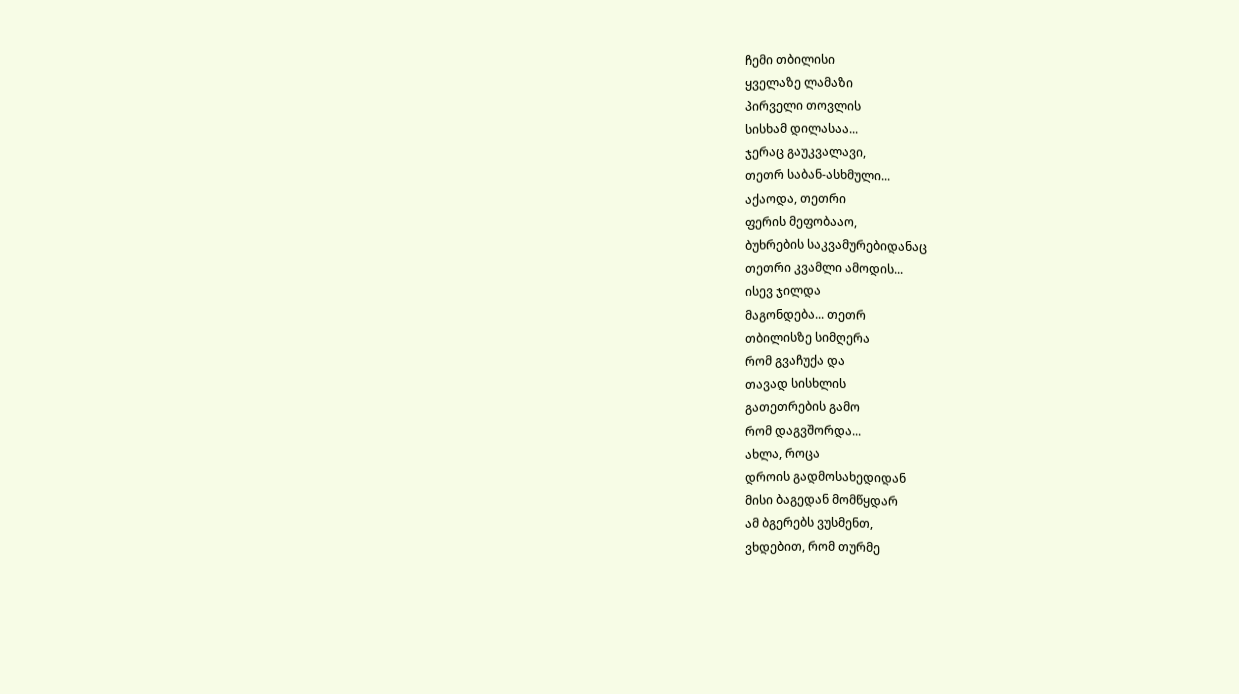ჩემი თბილისი
ყველაზე ლამაზი
პირველი თოვლის
სისხამ დილასაა...
ჯერაც გაუკვალავი,
თეთრ საბან-ასხმული...
აქაოდა, თეთრი
ფერის მეფობააო,
ბუხრების საკვამურებიდანაც
თეთრი კვამლი ამოდის...
ისევ ჯილდა
მაგონდება... თეთრ
თბილისზე სიმღერა
რომ გვაჩუქა და
თავად სისხლის
გათეთრების გამო
რომ დაგვშორდა...
ახლა, როცა
დროის გადმოსახედიდან
მისი ბაგედან მომწყდარ
ამ ბგერებს ვუსმენთ,
ვხდებით, რომ თურმე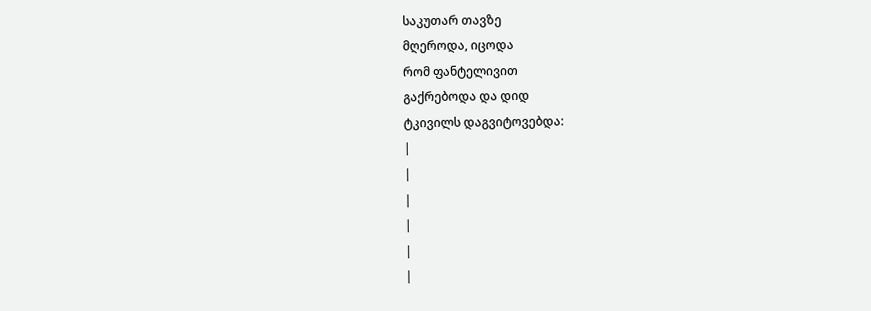საკუთარ თავზე
მღეროდა, იცოდა
რომ ფანტელივით
გაქრებოდა და დიდ
ტკივილს დაგვიტოვებდა:
|
|
|
|
|
|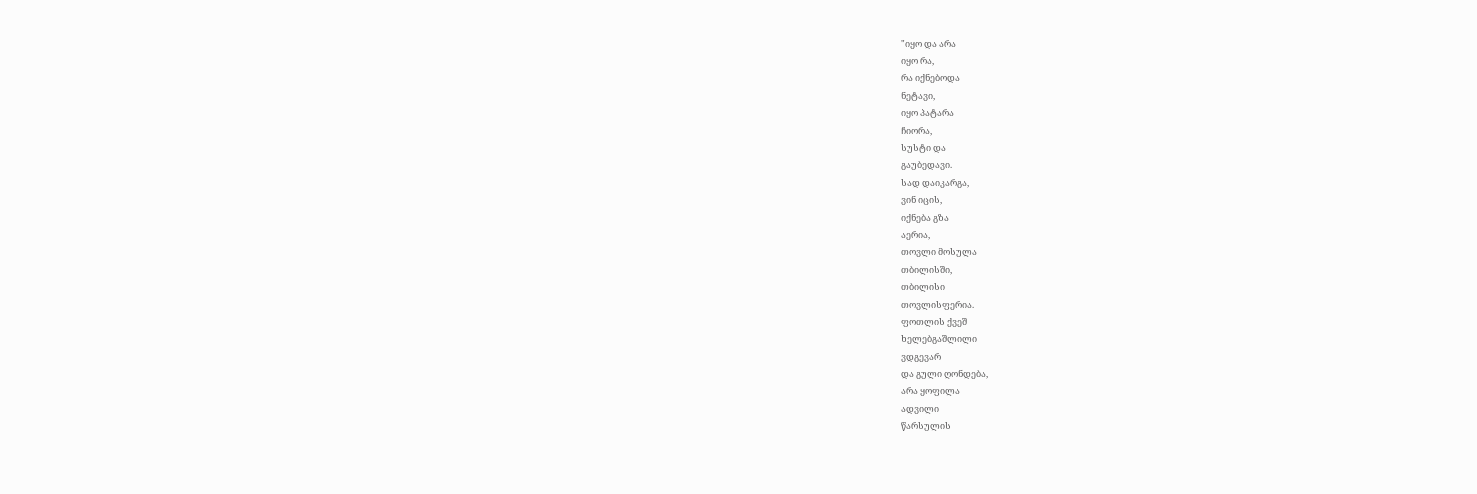"იყო და არა
იყო რა,
რა იქნებოდა
ნეტავი,
იყო პატარა
ჩიორა,
სუსტი და
გაუბედავი.
სად დაიკარგა,
ვინ იცის,
იქნება გზა
აერია,
თოვლი მოსულა
თბილისში,
თბილისი
თოვლისფერია.
ფოთლის ქვეშ
ხელებგაშლილი
ვდგევარ
და გული ღონდება,
არა ყოფილა
ადვილი
წარსულის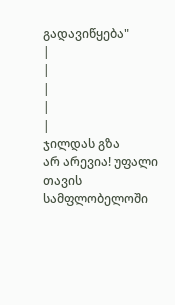გადავიწყება"
|
|
|
|
|
ჯილდას გზა
არ არევია! უფალი
თავის სამფლობელოში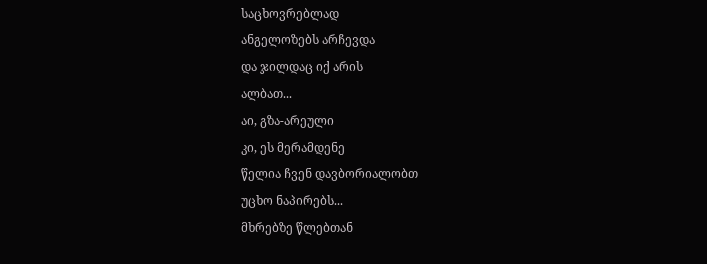საცხოვრებლად
ანგელოზებს არჩევდა
და ჯილდაც იქ არის
ალბათ...
აი, გზა-არეული
კი, ეს მერამდენე
წელია ჩვენ დავბორიალობთ
უცხო ნაპირებს...
მხრებზე წლებთან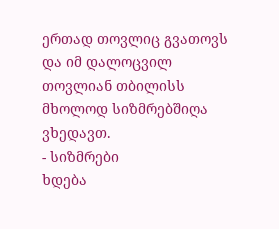ერთად თოვლიც გვათოვს
და იმ დალოცვილ
თოვლიან თბილისს
მხოლოდ სიზმრებშიღა
ვხედავთ.
- სიზმრები
ხდება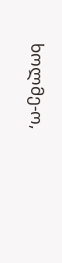ხოლმე-ო,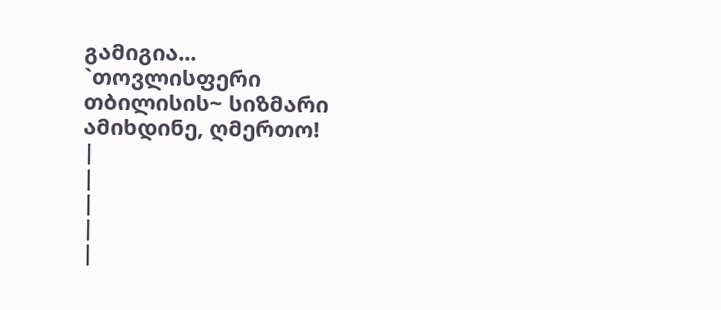გამიგია...
`თოვლისფერი
თბილისის~ სიზმარი
ამიხდინე, ღმერთო!
|
|
|
|
|